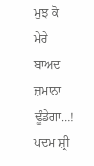ਮੁਝ ਕੋ ਮੇਰੇ ਬਾਅਦ ਜ਼ਮਾਨਾ ਢੂੰਡੇਗਾ…! ਪਦਮ ਸ਼੍ਰੀ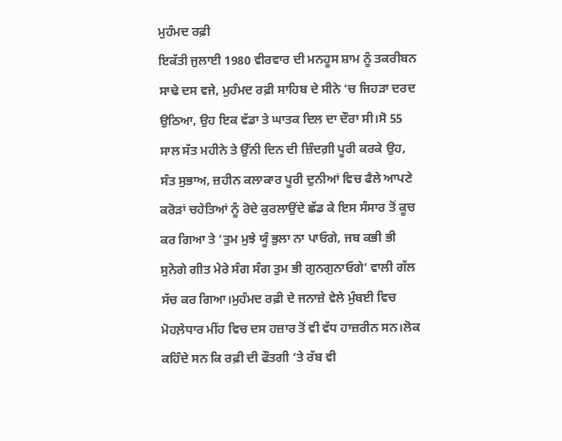ਮੁਹੰਮਦ ਰਫ਼ੀ
ਇਕੱਤੀ ਜੁਲਾਈ 1980 ਵੀਰਵਾਰ ਦੀ ਮਨਹੂਸ ਸ਼ਾਮ ਨੂੰ ਤਕਰੀਬਨ ਸਾਢੇ ਦਸ ਵਜੇ, ਮੁਹੰਮਦ ਰਫ਼ੀ ਸਾਹਿਬ ਦੇ ਸੀਨੇ ‘ਚ ਜਿਹੜਾ ਦਰਦ ਉਠਿਆ, ਉਹ ਇਕ ਵੱਡਾ ਤੇ ਘਾਤਕ ਦਿਲ ਦਾ ਦੌਰਾ ਸੀ।ਸੋ 55 ਸਾਲ ਸੱਤ ਮਹੀਨੇ ਤੇ ਉੱਨੀ ਦਿਨ ਦੀ ਜ਼ਿੰਦਗ਼ੀ ਪੂਰੀ ਕਰਕੇ ਉਹ, ਸੰਤ ਸੁਭਾਅ, ਜ਼ਹੀਨ ਕਲਾਕਾਰ ਪੂਰੀ ਦੁਨੀਆਂ ਵਿਚ ਫੈਲੇ ਆਪਣੇ ਕਰੋੜਾਂ ਚਹੇਤਿਆਂ ਨੂੰ ਰੋਦੇ ਕੁਰਲਾਉਂਦੇ ਛੱਡ ਕੇ ਇਸ ਸੰਸਾਰ ਤੋਂ ਕੂਚ ਕਰ ਗਿਆ ਤੇ ‘ਤੁਮ ਮੁਝੇ ਯੂੰ ਭੁਲਾ ਨਾ ਪਾਓਗੇ, ਜਬ ਕਭੀ ਭੀ ਸੁਨੋਗੇ ਗੀਤ ਮੇਰੇ ਸੰਗ ਸੰਗ ਤੁਮ ਭੀ ਗੁਨਗੁਨਾਓਗੇ’ ਵਾਲੀ ਗੱਲ ਸੱਚ ਕਰ ਗਿਆ।ਮੁਹੰਮਦ ਰਫ਼ੀ ਦੇ ਜਨਾਜ਼ੇ ਵੇਲੇ ਮੁੰਬਈ ਵਿਚ ਮੋਹਲ਼ੇਧਾਰ ਮੀਂਹ ਵਿਚ ਦਸ ਹਜ਼ਾਰ ਤੋਂ ਵੀ ਵੱਧ ਹਾਜ਼ਰੀਨ ਸਨ।ਲੋਕ ਕਹਿੰਦੇ ਸਨ ਕਿ ਰਫ਼ੀ ਦੀ ਫੌਤਗੀ ‘ਤੇ ਰੱਬ ਵੀ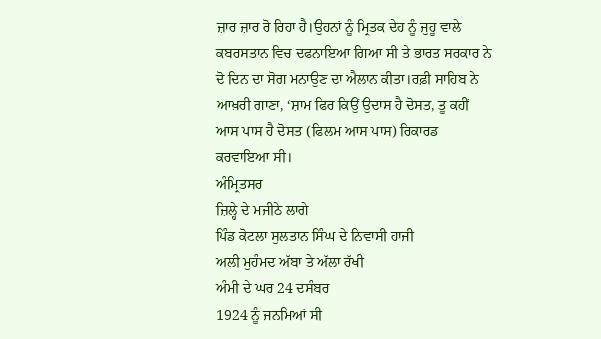ਜ਼ਾਰ ਜ਼ਾਰ ਰੋ ਰਿਹਾ ਹੈ।ਉਹਨਾਂ ਨੂੰ ਮ੍ਰਿਤਕ ਦੇਹ ਨੂੰ ਜੁਹੂ ਵਾਲੇ ਕਬਰਸਤਾਨ ਵਿਚ ਦਫਨਾਇਆ ਗਿਆ ਸੀ ਤੇ ਭਾਰਤ ਸਰਕਾਰ ਨੇ ਦੋ ਦਿਨ ਦਾ ਸੋਗ ਮਨਾਉਣ ਦਾ ਐਲਾਨ ਕੀਤਾ।ਰਫ਼ੀ ਸਾਹਿਬ ਨੇ ਆਖ਼ਰੀ ਗਾਣਾ, ‘ਸ਼ਾਮ ਫਿਰ ਕਿਉਂ ਉਦਾਸ ਹੈ ਦੋਸਤ, ਤੂ ਕਹੀਂ ਆਸ ਪਾਸ ਹੈ ਦੋਸਤ (ਫਿਲਮ ਆਸ ਪਾਸ) ਰਿਕਾਰਡ ਕਰਵਾਇਆ ਸੀ।
ਅੰਮ੍ਰਿਤਸਰ
ਜ਼ਿਲ੍ਹੇ ਦੇ ਮਜੀਠੇ ਲਾਗੇ
ਪਿੰਡ ਕੋਟਲਾ ਸੁਲਤਾਨ ਸਿੰਘ ਦੇ ਨਿਵਾਸੀ ਹਾਜੀ
ਅਲੀ ਮੁਹੰਮਦ ਅੱਬਾ ਤੇ ਅੱਲਾ ਰੱਖੀ
ਅੰਮੀ ਦੇ ਘਰ 24 ਦਸੰਬਰ
1924 ਨੂੰ ਜਨਮਿਆਂ ਸੀ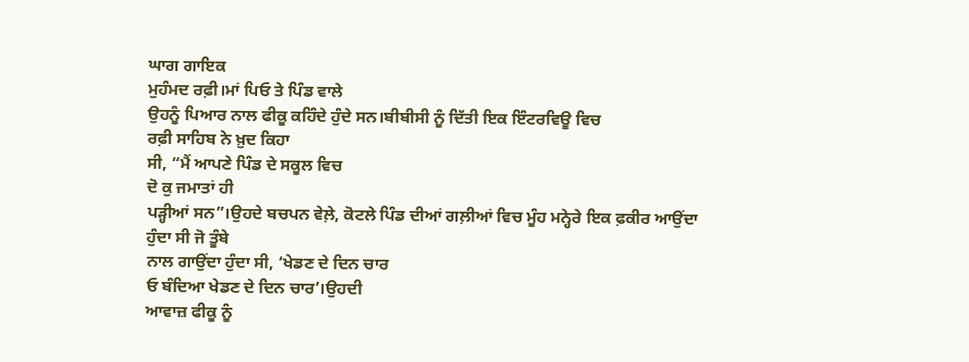ਘਾਗ ਗਾਇਕ
ਮੁਹੰਮਦ ਰਫ਼ੀ।ਮਾਂ ਪਿਓ ਤੇ ਪਿੰਡ ਵਾਲੇ
ਉਹਨੂੰ ਪਿਆਰ ਨਾਲ ਫੀਕੂ ਕਹਿੰਦੇ ਹੁੰਦੇ ਸਨ।ਬੀਬੀਸੀ ਨੂੰ ਦਿੱਤੀ ਇਕ ਇੰਟਰਵਿਊ ਵਿਚ
ਰਫ਼ੀ ਸਾਹਿਬ ਨੇ ਖ਼ੁਦ ਕਿਹਾ
ਸੀ, “ਮੈਂ ਆਪਣੇ ਪਿੰਡ ਦੇ ਸਕੂਲ ਵਿਚ
ਦੋ ਕੁ ਜਮਾਤਾਂ ਹੀ
ਪੜ੍ਹੀਆਂ ਸਨ”।ਉਹਦੇ ਬਚਪਨ ਵੇਲ਼ੇ, ਕੋਟਲੇ ਪਿੰਡ ਦੀਆਂ ਗਲ਼ੀਆਂ ਵਿਚ ਮੂੰਹ ਮਨ੍ਹੇਰੇ ਇਕ ਫ਼ਕੀਰ ਆਉਂਦਾ
ਹੁੰਦਾ ਸੀ ਜੋ ਤੂੰਬੇ
ਨਾਲ ਗਾਉਂਦਾ ਹੁੰਦਾ ਸੀ, ‘ਖੇਡਣ ਦੇ ਦਿਨ ਚਾਰ
ਓ ਬੰਦਿਆ ਖੇਡਣ ਦੇ ਦਿਨ ਚਾਰ’।ਉਹਦੀ
ਆਵਾਜ਼ ਫੀਕੂ ਨੂੰ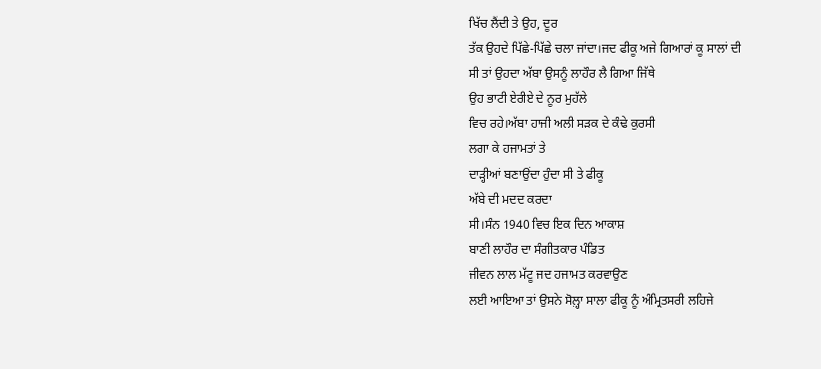ਖਿੱਚ ਲੈਂਦੀ ਤੇ ਉਹ, ਦੂਰ
ਤੱਕ ਉਹਦੇ ਪਿੱਛੇ-ਪਿੱਛੇ ਚਲਾ ਜਾਂਦਾ।ਜਦ ਫੀਕੂ ਅਜੇ ਗਿਆਰਾਂ ਕੂ ਸਾਲਾਂ ਦੀ
ਸੀ ਤਾਂ ਉਹਦਾ ਅੱਬਾ ਉਸਨੂੰ ਲਾਹੌਰ ਲੈ ਗਿਆ ਜਿੱਥੇ
ਉਹ ਭਾਟੀ ਏਰੀਏ ਦੇ ਨੂਰ ਮੁਹੱਲੇ
ਵਿਚ ਰਹੇ।ਅੱਬਾ ਹਾਜੀ ਅਲੀ ਸੜਕ ਦੇ ਕੰਢੇ ਕੁਰਸੀ
ਲਗਾ ਕੇ ਹਜਾਮਤਾਂ ਤੇ
ਦਾੜ੍ਹੀਆਂ ਬਣਾਉਂਦਾ ਹੁੰਦਾ ਸੀ ਤੇ ਫੀਕੂ
ਅੱਬੇ ਦੀ ਮਦਦ ਕਰਦਾ
ਸੀ।ਸੰਨ 1940 ਵਿਚ ਇਕ ਦਿਨ ਆਕਾਸ਼
ਬਾਣੀ ਲਾਹੌਰ ਦਾ ਸੰਗੀਤਕਾਰ ਪੰਡਿਤ
ਜੀਵਨ ਲਾਲ ਮੱਟੂ ਜਦ ਹਜਾਮਤ ਕਰਵਾਉਣ
ਲਈ ਆਇਆ ਤਾਂ ਉਸਨੇ ਸੋਲ਼੍ਹਾ ਸਾਲਾ ਫੀਕੂ ਨੂੰ ਅੰਮ੍ਰਿਤਸਰੀ ਲਹਿਜੇ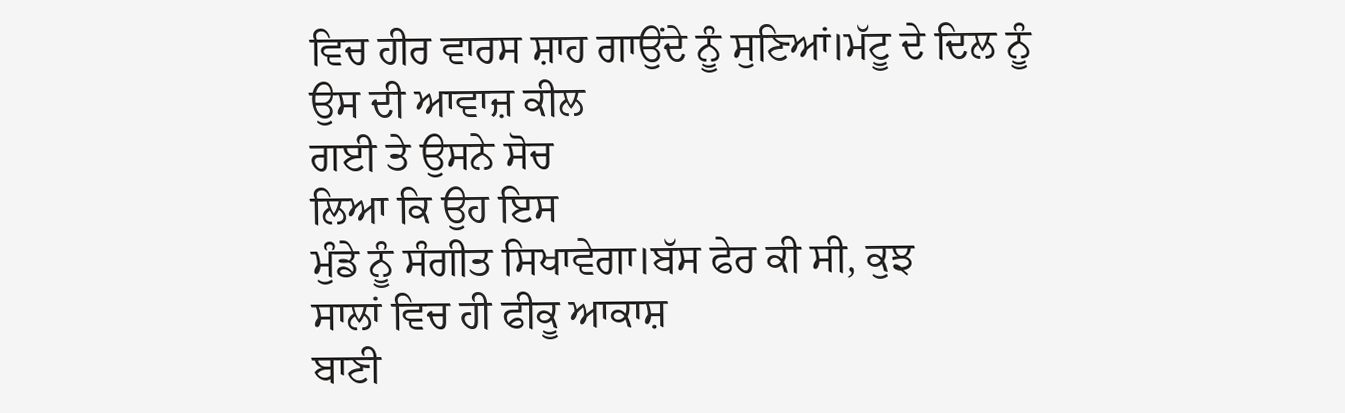ਵਿਚ ਹੀਰ ਵਾਰਸ ਸ਼ਾਹ ਗਾਉਂਦੇ ਨੂੰ ਸੁਣਿਆਂ।ਮੱਟੂ ਦੇ ਦਿਲ ਨੂੰ
ਉਸ ਦੀ ਆਵਾਜ਼ ਕੀਲ
ਗਈ ਤੇ ਉਸਨੇ ਸੋਚ
ਲਿਆ ਕਿ ਉਹ ਇਸ
ਮੁੰਡੇ ਨੂੰ ਸੰਗੀਤ ਸਿਖਾਵੇਗਾ।ਬੱਸ ਫੇਰ ਕੀ ਸੀ, ਕੁਝ
ਸਾਲਾਂ ਵਿਚ ਹੀ ਫੀਕੂ ਆਕਾਸ਼
ਬਾਣੀ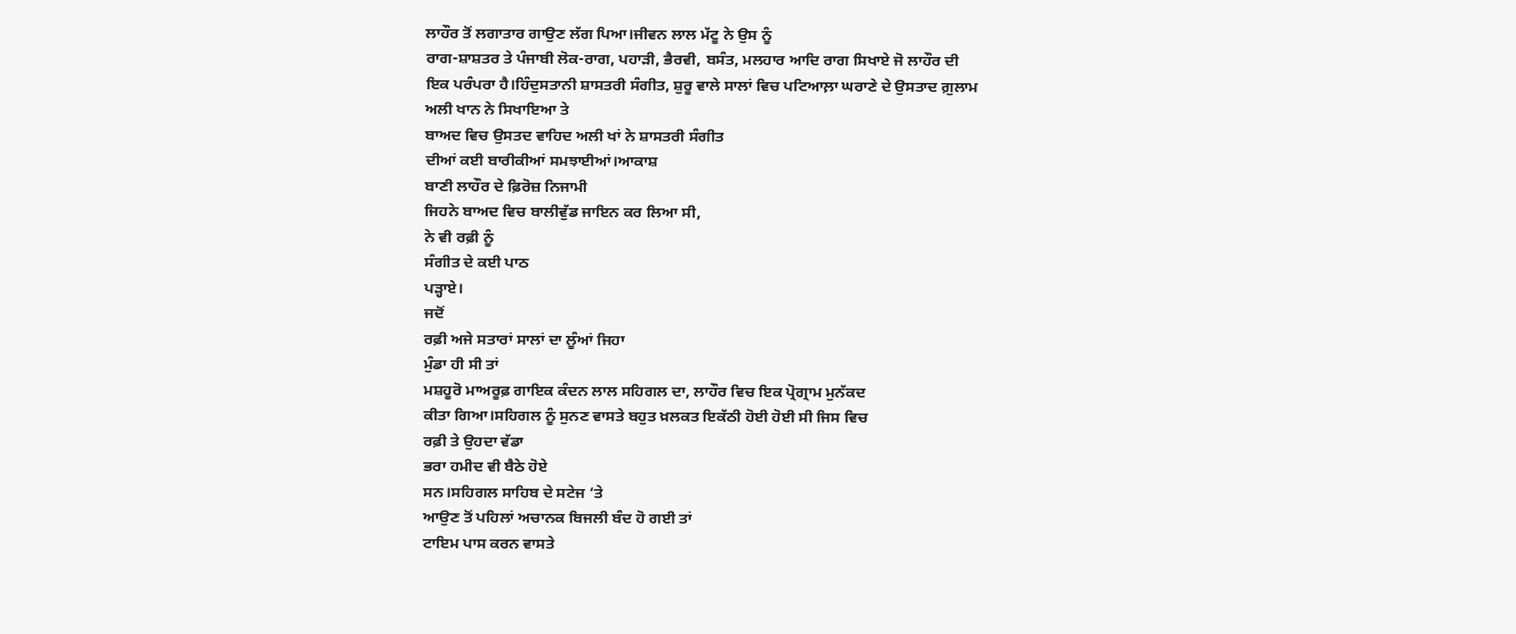ਲਾਹੌਰ ਤੋਂ ਲਗਾਤਾਰ ਗਾਉਣ ਲੱਗ ਪਿਆ।ਜੀਵਨ ਲਾਲ ਮੱਟੂ ਨੇ ਉਸ ਨੂੰ
ਰਾਗ-ਸ਼ਾਸ਼ਤਰ ਤੇ ਪੰਜਾਬੀ ਲੋਕ-ਰਾਗ, ਪਹਾੜੀ, ਭੈਰਵੀ, ਬਸੰਤ, ਮਲਹਾਰ ਆਦਿ ਰਾਗ ਸਿਖਾਏ ਜੋ ਲਾਹੌਰ ਦੀ
ਇਕ ਪਰੰਪਰਾ ਹੈ।ਹਿੰਦੁਸਤਾਨੀ ਸ਼ਾਸਤਰੀ ਸੰਗੀਤ, ਸ਼ੁਰੂ ਵਾਲੇ ਸਾਲਾਂ ਵਿਚ ਪਟਿਆਲ਼ਾ ਘਰਾਣੇ ਦੇ ਉਸਤਾਦ ਗ਼ੁਲਾਮ
ਅਲੀ ਖਾਨ ਨੇ ਸਿਖਾਇਆ ਤੇ
ਬਾਅਦ ਵਿਚ ਉਸਤਦ ਵਾਹਿਦ ਅਲੀ ਖਾਂ ਨੇ ਸ਼ਾਸਤਰੀ ਸੰਗੀਤ
ਦੀਆਂ ਕਈ ਬਾਰੀਕੀਆਂ ਸਮਝਾਈਆਂ।ਆਕਾਸ਼
ਬਾਣੀ ਲਾਹੌਰ ਦੇ ਫ਼ਿਰੋਜ਼ ਨਿਜਾਮੀ
ਜਿਹਨੇ ਬਾਅਦ ਵਿਚ ਬਾਲੀਵੁੱਡ ਜਾਇਨ ਕਰ ਲਿਆ ਸੀ,
ਨੇ ਵੀ ਰਫ਼ੀ ਨੂੰ
ਸੰਗੀਤ ਦੇ ਕਈ ਪਾਠ
ਪੜ੍ਹਾਏ।
ਜਦੋਂ
ਰਫ਼ੀ ਅਜੇ ਸਤਾਰਾਂ ਸਾਲਾਂ ਦਾ ਲੂੰਆਂ ਜਿਹਾ
ਮੁੰਡਾ ਹੀ ਸੀ ਤਾਂ
ਮਸ਼ਹੂਰੋ ਮਾਅਰੂਫ਼ ਗਾਇਕ ਕੰਦਨ ਲਾਲ ਸਹਿਗਲ ਦਾ, ਲਾਹੌਰ ਵਿਚ ਇਕ ਪ੍ਰੋਗ੍ਰਾਮ ਮੁਨੱਕਦ
ਕੀਤਾ ਗਿਆ।ਸਹਿਗਲ ਨੂੰ ਸੁਨਣ ਵਾਸਤੇ ਬਹੁਤ ਖ਼ਲਕਤ ਇਕੱਠੀ ਹੋਈ ਹੋਈ ਸੀ ਜਿਸ ਵਿਚ
ਰਫ਼ੀ ਤੇ ਉਹਦਾ ਵੱਡਾ
ਭਰਾ ਹਮੀਦ ਵੀ ਬੈਠੇ ਹੋਏ
ਸਨ।ਸਹਿਗਲ ਸਾਹਿਬ ਦੇ ਸਟੇਜ ‘ਤੇ
ਆਉਣ ਤੋਂ ਪਹਿਲਾਂ ਅਚਾਨਕ ਬਿਜਲੀ ਬੰਦ ਹੋ ਗਈ ਤਾਂ
ਟਾਇਮ ਪਾਸ ਕਰਨ ਵਾਸਤੇ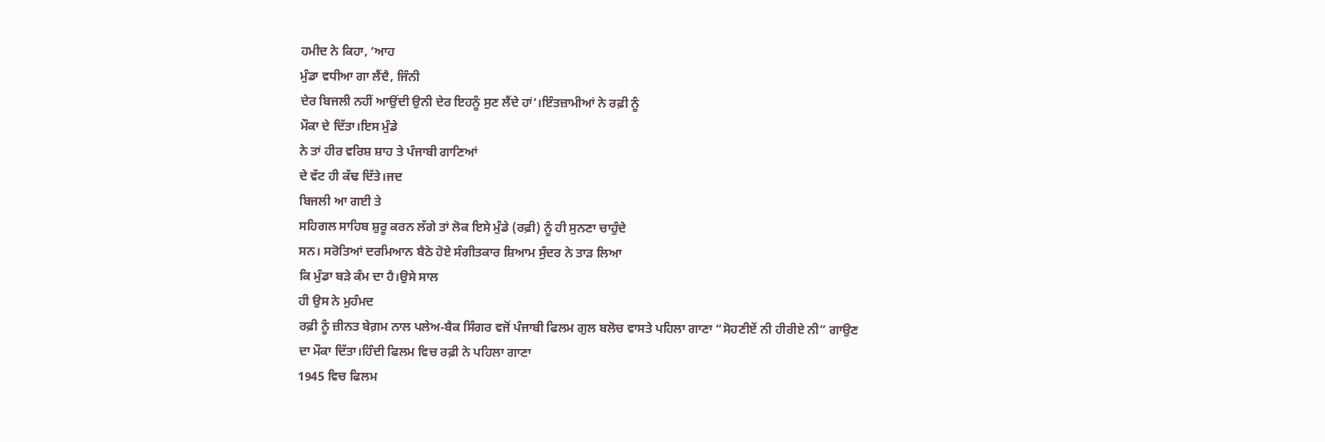ਹਮੀਦ ਨੇ ਕਿਹਾ, ‘ਆਹ
ਮੁੰਡਾ ਵਧੀਆ ਗਾ ਲੈਂਦੈ, ਜਿੰਨੀ
ਦੇਰ ਬਿਜਲੀ ਨਹੀਂ ਆਉਂਦੀ ਉਨੀ ਦੇਰ ਇਹਨੂੰ ਸੁਣ ਲੈਂਦੇ ਹਾਂ’।ਇੰਤਜ਼ਾਮੀਆਂ ਨੇ ਰਫ਼ੀ ਨੂੰ
ਮੌਕਾ ਦੇ ਦਿੱਤਾ।ਇਸ ਮੁੰਡੇ
ਨੇ ਤਾਂ ਹੀਰ ਵਰਿਸ਼ ਸ਼ਾਹ ਤੇ ਪੰਜਾਬੀ ਗਾਣਿਆਂ
ਦੇ ਵੱਟ ਹੀ ਕੱਢ ਦਿੱਤੇ।ਜਦ
ਬਿਜਲੀ ਆ ਗਈ ਤੇ
ਸਹਿਗਲ ਸਾਹਿਬ ਸ਼ੁਰੂ ਕਰਨ ਲੱਗੇ ਤਾਂ ਲੋਕ ਇਸੇ ਮੁੰਡੇ (ਰਫ਼ੀ) ਨੂੰ ਹੀ ਸੁਨਣਾ ਚਾਹੁੰਦੇ
ਸਨ। ਸਰੋਤਿਆਂ ਦਰਮਿਆਨ ਬੈਠੇ ਹੋਏ ਸੰਗੀਤਕਾਰ ਸ਼ਿਆਮ ਸੁੰਦਰ ਨੇ ਤਾੜ ਲਿਆ
ਕਿ ਮੁੰਡਾ ਬੜੇ ਕੰਮ ਦਾ ਹੈ।ਉਸੇ ਸਾਲ
ਹੀ ਉਸ ਨੇ ਮੁਹੰਮਦ
ਰਫ਼ੀ ਨੂੰ ਜ਼ੀਨਤ ਬੇਗ਼ਮ ਨਾਲ ਪਲੇਅ-ਬੈਕ ਸਿੰਗਰ ਵਜੋਂ ਪੰਜਾਬੀ ਫਿਲਮ ਗੁਲ ਬਲੋਚ ਵਾਸਤੇ ਪਹਿਲਾ ਗਾਣਾ “ਸੋਹਣੀਏਂ ਨੀ ਹੀਰੀਏ ਨੀ” ਗਾਉਣ
ਦਾ ਮੌਕਾ ਦਿੱਤਾ।ਹਿੰਦੀ ਫਿਲਮ ਵਿਚ ਰਫ਼ੀ ਨੇ ਪਹਿਲਾ ਗਾਣਾ
1945 ਵਿਚ ਫਿਲਮ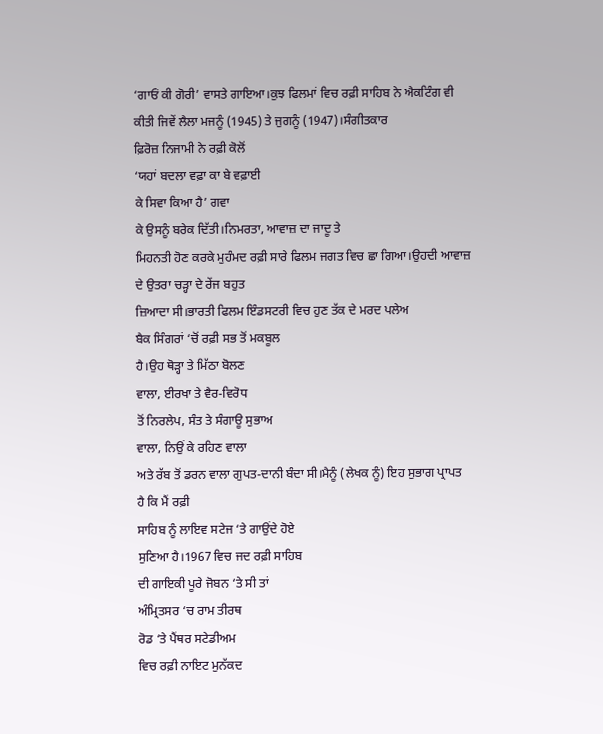‘ਗਾਓਂ ਕੀ ਗੋਰੀ’ ਵਾਸਤੇ ਗਾਇਆ।ਕੁਝ ਫਿਲਮਾਂ ਵਿਚ ਰਫ਼ੀ ਸਾਹਿਬ ਨੇ ਐਕਟਿੰਗ ਵੀ
ਕੀਤੀ ਜਿਵੇਂ ਲੈਲਾ ਮਜਨੂੰ (1945) ਤੇ ਜੁਗਨੂੰ (1947)।ਸੰਗੀਤਕਾਰ
ਫ਼ਿਰੋਜ਼ ਨਿਜਾਮੀ ਨੇ ਰਫ਼ੀ ਕੋਲੋਂ
‘ਯਹਾਂ ਬਦਲਾ ਵਫ਼ਾ ਕਾ ਬੇ ਵਫ਼ਾਈ
ਕੇ ਸਿਵਾ ਕਿਆ ਹੈ’ ਗਵਾ
ਕੇ ਉਸਨੂੰ ਬਰੇਕ ਦਿੱਤੀ।ਨਿਮਰਤਾ, ਆਵਾਜ਼ ਦਾ ਜਾਦੂ ਤੇ
ਮਿਹਨਤੀ ਹੋਣ ਕਰਕੇ ਮੁਹੰਮਦ ਰਫ਼ੀ ਸਾਰੇ ਫਿਲਮ ਜਗਤ ਵਿਚ ਛਾ ਗਿਆ।ਉਹਦੀ ਆਵਾਜ਼
ਦੇ ਉਤਰਾ ਚੜ੍ਹਾ ਦੇ ਰੇਂਜ ਬਹੁਤ
ਜ਼ਿਆਦਾ ਸੀ।ਭਾਰਤੀ ਫਿਲਮ ਇੰਡਸਟਰੀ ਵਿਚ ਹੁਣ ਤੱਕ ਦੇ ਮਰਦ ਪਲੇਅ
ਬੈਕ ਸਿੰਗਰਾਂ ‘ਚੋਂ ਰਫ਼ੀ ਸਭ ਤੋਂ ਮਕਬੂਲ
ਹੈ।ਉਹ ਥੋੜ੍ਹਾ ਤੇ ਮਿੱਠਾ ਬੋਲਣ
ਵਾਲਾ, ਈਰਖਾ ਤੇ ਵੈਰ-ਵਿਰੋਧ
ਤੋਂ ਨਿਰਲੇਪ, ਸੰਤ ਤੇ ਸੰਗਾਊ ਸੁਭਾਅ
ਵਾਲਾ, ਨਿਉਂ ਕੇ ਰਹਿਣ ਵਾਲਾ
ਅਤੇ ਰੱਬ ਤੋਂ ਡਰਨ ਵਾਲਾ ਗੁਪਤ-ਦਾਨੀ ਬੰਦਾ ਸੀ।ਮੈਨੂੰ (ਲੇਖਕ ਨੂੰ) ਇਹ ਸੁਭਾਗ ਪ੍ਰਾਪਤ
ਹੈ ਕਿ ਮੈਂ ਰਫ਼ੀ
ਸਾਹਿਬ ਨੂੰ ਲਾਇਵ ਸਟੇਜ ‘ਤੇ ਗਾਉਂਦੇ ਹੋਏ
ਸੁਣਿਆ ਹੈ।1967 ਵਿਚ ਜਦ ਰਫ਼ੀ ਸਾਹਿਬ
ਦੀ ਗਾਇਕੀ ਪੂਰੇ ਜੋਬਨ ‘ਤੇ ਸੀ ਤਾਂ
ਅੰਮ੍ਰਿਤਸਰ ‘ਚ ਰਾਮ ਤੀਰਥ
ਰੋਡ ‘ਤੇ ਪੈਂਥਰ ਸਟੇਡੀਅਮ
ਵਿਚ ਰਫ਼ੀ ਨਾਇਟ ਮੁਨੱਕਦ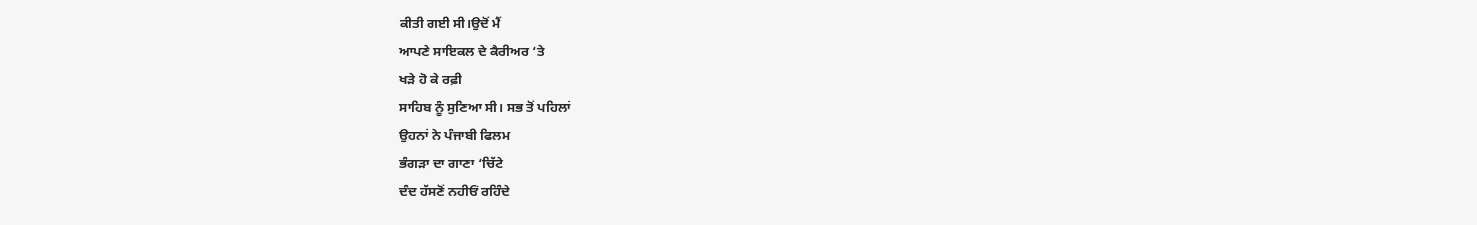ਕੀਤੀ ਗਈ ਸੀ।ਉਦੋਂ ਮੈਂ
ਆਪਣੇ ਸਾਇਕਲ ਦੇ ਕੈਰੀਅਰ ‘ਤੇ
ਖੜੇ ਹੋ ਕੇ ਰਫ਼ੀ
ਸਾਹਿਬ ਨੂੰ ਸੁਣਿਆ ਸੀ। ਸਭ ਤੋਂ ਪਹਿਲਾਂ
ਉਹਨਾਂ ਨੇ ਪੰਜਾਬੀ ਫਿਲਮ
ਭੰਗੜਾ ਦਾ ਗਾਣਾ ‘ਚਿੱਟੇ
ਦੰਦ ਹੱਸਣੋਂ ਨਹੀਓਂ ਰਹਿੰਦੇ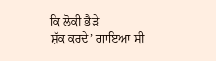ਕਿ ਲੋਕੀ ਭੈੜੇ
ਸ਼ੱਕ ਕਰਦੇ’ ਗਾਇਆ ਸੀ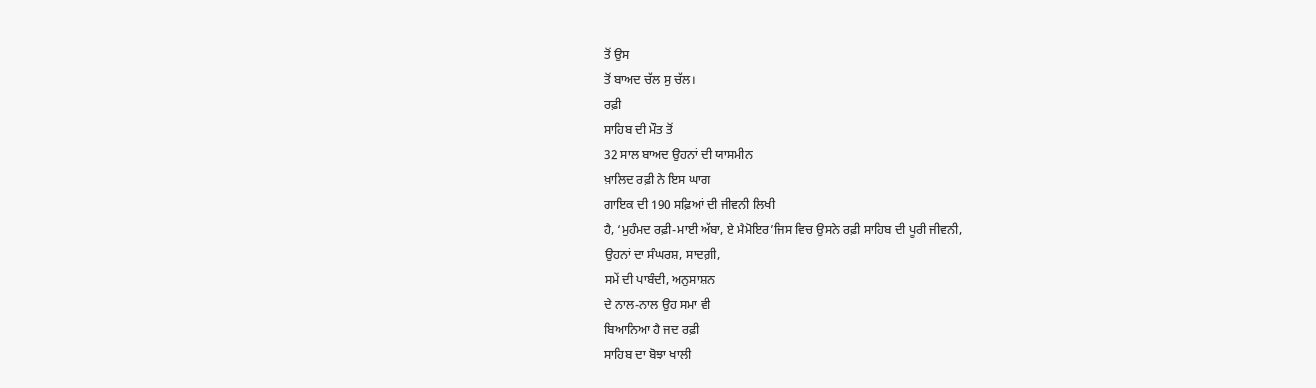ਤੋਂ ਉਸ
ਤੋਂ ਬਾਅਦ ਚੱਲ ਸੁ ਚੱਲ।
ਰਫ਼ੀ
ਸਾਹਿਬ ਦੀ ਮੌਤ ਤੋਂ
32 ਸਾਲ ਬਾਅਦ ਉਹਨਾਂ ਦੀ ਯਾਸਮੀਨ
ਖ਼ਾਲਿਦ ਰਫ਼ੀ ਨੇ ਇਸ ਘਾਗ
ਗਾਇਕ ਦੀ 190 ਸਫ਼ਿਆਂ ਦੀ ਜੀਵਨੀ ਲਿਖੀ
ਹੈ, ‘ਮੁਹੰਮਦ ਰਫ਼ੀ-ਮਾਈ ਅੱਬਾ, ਏ ਮੈਮੋਇਰ’ਜਿਸ ਵਿਚ ਉਸਨੇ ਰਫ਼ੀ ਸਾਹਿਬ ਦੀ ਪੂਰੀ ਜੀਵਨੀ,
ਉਹਨਾਂ ਦਾ ਸੰਘਰਸ਼, ਸਾਦਗ਼ੀ,
ਸਮੇਂ ਦੀ ਪਾਬੰਦੀ, ਅਨੁਸਾਸ਼ਨ
ਦੇ ਨਾਲ-ਨਾਲ ਉਹ ਸਮਾ ਵੀ
ਬਿਆਨਿਆ ਹੈ ਜਦ ਰਫ਼ੀ
ਸਾਹਿਬ ਦਾ ਬੋਝਾ ਖਾਲੀ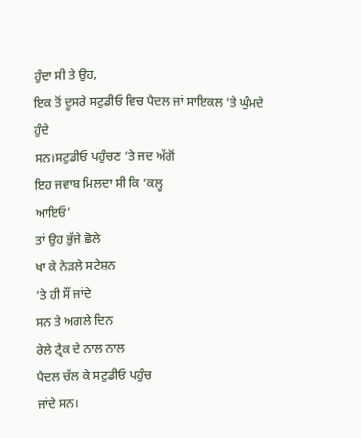ਹੁੰਦਾ ਸੀ ਤੇ ਉਹ,
ਇਕ ਤੋਂ ਦੂਸਰੇ ਸਟੁਡੀਓ ਵਿਚ ਪੈਦਲ ਜਾਂ ਸਾਇਕਲ ‘ਤੇ ਘੁੰਮਦੇ ਹੁੰਦੇ
ਸਨ।ਸਟੁਡੀਓ ਪਹੁੰਚਣ ‘ਤੇ ਜਦ ਅੱਗੋਂ
ਇਹ ਜਵਾਬ ਮਿਲਦਾ ਸੀ ਕਿ ‘ਕਲ੍ਹ
ਆਇਓ’
ਤਾਂ ਉਹ ਭੁੱਜੇ ਛੋਲੇ
ਖਾ ਕੇ ਨੇੜਲੇ ਸਟੇਸ਼ਨ
‘ਤੇ ਹੀ ਸੌਂ ਜਾਂਦੇ
ਸਨ ਤੇ ਅਗਲੇ ਦਿਨ
ਰੇਲੇ ਟ੍ਰੈਕ ਦੇ ਨਾਲ ਨਾਲ
ਪੈਦਲ ਚੱਲ ਕੇ ਸਟੁਡੀਓ ਪਹੁੰਚ
ਜਾਂਦੇ ਸਨ।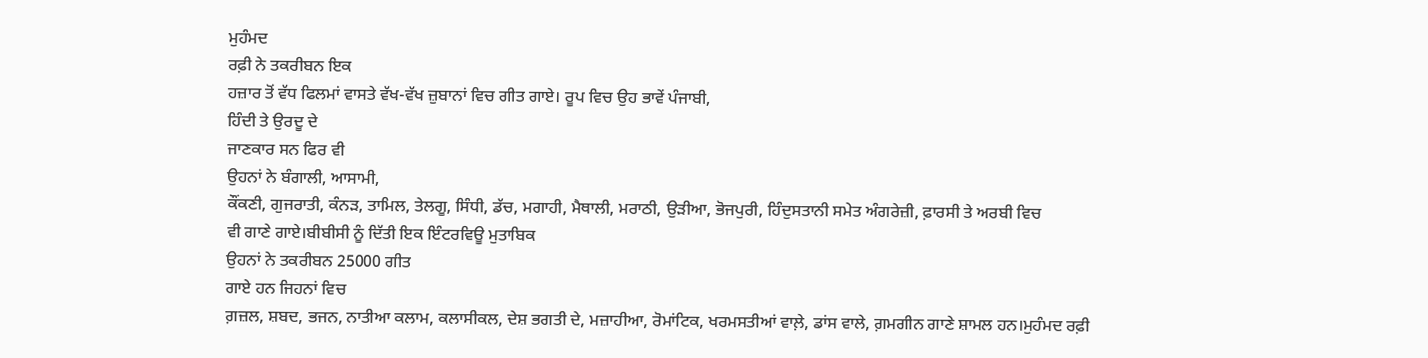ਮੁਹੰਮਦ
ਰਫ਼ੀ ਨੇ ਤਕਰੀਬਨ ਇਕ
ਹਜ਼ਾਰ ਤੋਂ ਵੱਧ ਫਿਲਮਾਂ ਵਾਸਤੇ ਵੱਖ-ਵੱਖ ਜ਼ੁਬਾਨਾਂ ਵਿਚ ਗੀਤ ਗਾਏ। ਰੂਪ ਵਿਚ ਉਹ ਭਾਵੇਂ ਪੰਜਾਬੀ,
ਹਿੰਦੀ ਤੇ ਉਰਦੂ ਦੇ
ਜਾਣਕਾਰ ਸਨ ਫਿਰ ਵੀ
ਉਹਨਾਂ ਨੇ ਬੰਗਾਲੀ, ਆਸਾਮੀ,
ਕੌਂਕਣੀ, ਗੁਜਰਾਤੀ, ਕੰਨੜ, ਤਾਮਿਲ, ਤੇਲਗੂ, ਸਿੰਧੀ, ਡੱਚ, ਮਗਾਹੀ, ਮੈਥਾਲੀ, ਮਰਾਠੀ, ਉੜੀਆ, ਭੋਜਪੁਰੀ, ਹਿੰਦੁਸਤਾਨੀ ਸਮੇਤ ਅੰਗਰੇਜ਼ੀ, ਫ਼ਾਰਸੀ ਤੇ ਅਰਬੀ ਵਿਚ
ਵੀ ਗਾਣੇ ਗਾਏ।ਬੀਬੀਸੀ ਨੂੰ ਦਿੱਤੀ ਇਕ ਇੰਟਰਵਿਊ ਮੁਤਾਬਿਕ
ਉਹਨਾਂ ਨੇ ਤਕਰੀਬਨ 25000 ਗੀਤ
ਗਾਏ ਹਨ ਜਿਹਨਾਂ ਵਿਚ
ਗ਼ਜ਼ਲ, ਸ਼ਬਦ, ਭਜਨ, ਨਾਤੀਆ ਕਲਾਮ, ਕਲਾਸੀਕਲ, ਦੇਸ਼ ਭਗਤੀ ਦੇ, ਮਜ਼ਾਹੀਆ, ਰੋਮਾਂਟਿਕ, ਖਰਮਸਤੀਆਂ ਵਾਲ਼ੇ, ਡਾਂਸ ਵਾਲੇ, ਗ਼ਮਗੀਨ ਗਾਣੇ ਸ਼ਾਮਲ ਹਨ।ਮੁਹੰਮਦ ਰਫ਼ੀ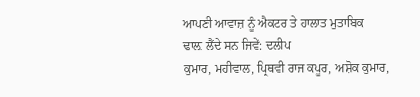ਆਪਣੀ ਆਵਾਜ਼ ਨੂੰ ਐਕਟਰ ਤੇ ਹਾਲਾਤ ਮੁਤਾਬਿਕ
ਢਾਲ਼ ਲੈਂਦੇ ਸਨ ਜਿਵੇਂ: ਦਲੀਪ
ਕੁਮਾਰ, ਮਹੀਵਾਲ, ਪ੍ਰਿਥਵੀ ਰਾਜ ਕਪੂਰ, ਅਸ਼ੋਕ ਕੁਮਾਰ,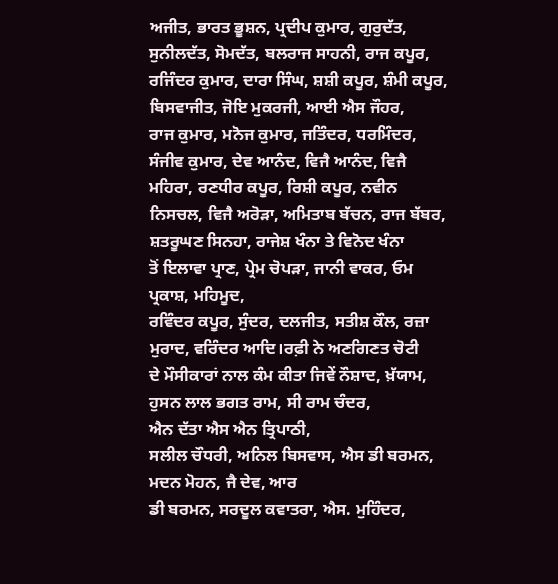ਅਜੀਤ, ਭਾਰਤ ਭੂਸ਼ਨ, ਪ੍ਰਦੀਪ ਕੁਮਾਰ, ਗੁਰੁਦੱਤ, ਸੁਨੀਲਦੱਤ, ਸੋਮਦੱਤ, ਬਲਰਾਜ ਸਾਹਨੀ, ਰਾਜ ਕਪੂਰ, ਰਜਿੰਦਰ ਕੁਮਾਰ, ਦਾਰਾ ਸਿੰਘ, ਸ਼ਸ਼ੀ ਕਪੂਰ, ਸ਼ੰਮੀ ਕਪੂਰ, ਬਿਸਵਾਜੀਤ, ਜੋਇ ਮੁਕਰਜੀ, ਆਈ ਐਸ ਜੌਹਰ,
ਰਾਜ ਕੁਮਾਰ, ਮਨੋਜ ਕੁਮਾਰ, ਜਤਿੰਦਰ, ਧਰਮਿੰਦਰ, ਸੰਜੀਵ ਕੁਮਾਰ, ਦੇਵ ਆਨੰਦ, ਵਿਜੈ ਆਨੰਦ, ਵਿਜੈ ਮਹਿਰਾ, ਰਣਧੀਰ ਕਪੂਰ, ਰਿਸ਼ੀ ਕਪੂਰ, ਨਵੀਨ ਨਿਸਚਲ, ਵਿਜੈ ਅਰੋੜਾ, ਅਮਿਤਾਬ ਬੱਚਨ, ਰਾਜ ਬੱਬਰ, ਸ਼ਤਰੂਘਣ ਸਿਨਹਾ, ਰਾਜੇਸ਼ ਖੰਨਾ ਤੇ ਵਿਨੋਦ ਖੰਨਾ
ਤੋਂ ਇਲਾਵਾ ਪ੍ਰਾਣ, ਪ੍ਰੇਮ ਚੋਪੜਾ, ਜਾਨੀ ਵਾਕਰ, ਓਮ ਪ੍ਰਕਾਸ਼, ਮਹਿਮੂਦ,
ਰਵਿੰਦਰ ਕਪੂਰ, ਸੁੰਦਰ, ਦਲਜੀਤ, ਸਤੀਸ਼ ਕੌਲ, ਰਜ਼ਾ ਮੁਰਾਦ, ਵਰਿੰਦਰ ਆਦਿ।ਰਫ਼ੀ ਨੇ ਅਣਗਿਣਤ ਚੋਟੀ
ਦੇ ਮੌਸੀਕਾਰਾਂ ਨਾਲ ਕੰਮ ਕੀਤਾ ਜਿਵੇਂ ਨੌਸ਼ਾਦ, ਖ਼ੱਯਾਮ, ਹੁਸਨ ਲਾਲ ਭਗਤ ਰਾਮ, ਸੀ ਰਾਮ ਚੰਦਰ,
ਐਨ ਦੱਤਾ ਐਸ ਐਨ ਤ੍ਰਿਪਾਠੀ,
ਸਲੀਲ ਚੌਧਰੀ, ਅਨਿਲ ਬਿਸਵਾਸ, ਐਸ ਡੀ ਬਰਮਨ,
ਮਦਨ ਮੋਹਨ, ਜੈ ਦੇਵ, ਆਰ
ਡੀ ਬਰਮਨ, ਸਰਦੂਲ ਕਵਾਤਰਾ, ਐਸ. ਮੁਹਿੰਦਰ,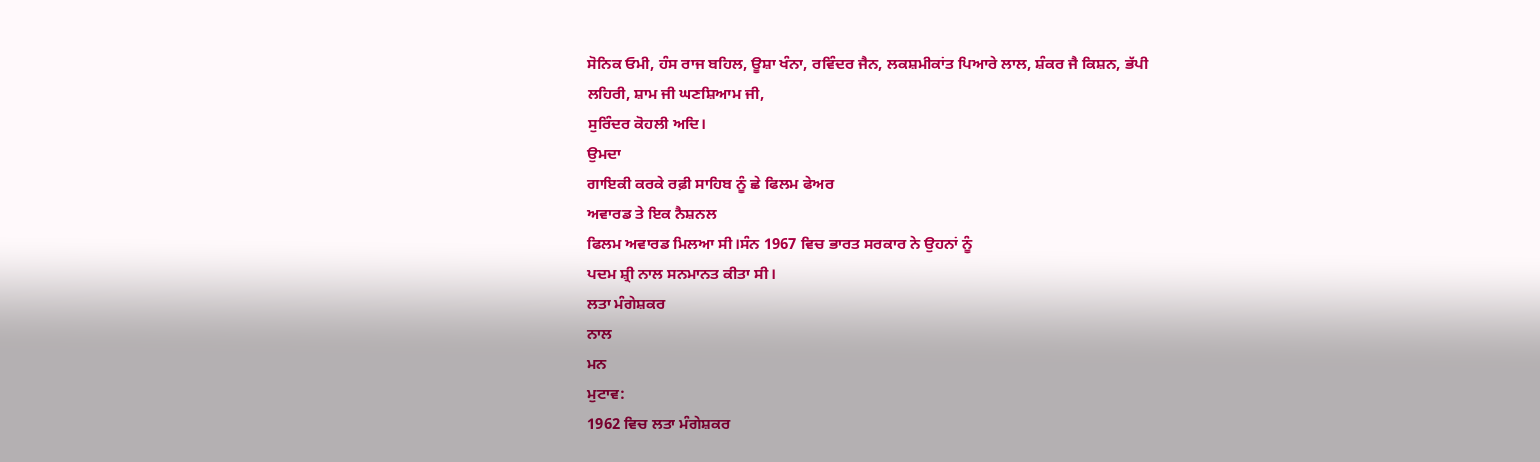ਸੋਨਿਕ ਓਮੀ, ਹੰਸ ਰਾਜ ਬਹਿਲ, ਊਸ਼ਾ ਖੰਨਾ, ਰਵਿੰਦਰ ਜੈਨ, ਲਕਸ਼ਮੀਕਾਂਤ ਪਿਆਰੇ ਲਾਲ, ਸ਼ੰਕਰ ਜੈ ਕਿਸ਼ਨ, ਭੱਪੀ
ਲਹਿਰੀ, ਸ਼ਾਮ ਜੀ ਘਣਸ਼ਿਆਮ ਜੀ,
ਸੁਰਿੰਦਰ ਕੋਹਲੀ ਅਦਿ।
ਉਮਦਾ
ਗਾਇਕੀ ਕਰਕੇ ਰਫ਼ੀ ਸਾਹਿਬ ਨੂੰ ਛੇ ਫਿਲਮ ਫੇਅਰ
ਅਵਾਰਡ ਤੇ ਇਕ ਨੈਸ਼ਨਲ
ਫਿਲਮ ਅਵਾਰਡ ਮਿਲਆ ਸੀ।ਸੰਨ 1967 ਵਿਚ ਭਾਰਤ ਸਰਕਾਰ ਨੇ ਉਹਨਾਂ ਨੂੰ
ਪਦਮ ਸ਼੍ਰੀ ਨਾਲ ਸਨਮਾਨਤ ਕੀਤਾ ਸੀ।
ਲਤਾ ਮੰਗੇਸ਼ਕਰ
ਨਾਲ
ਮਨ
ਮੁਟਾਵ:
1962 ਵਿਚ ਲਤਾ ਮੰਗੇਸ਼ਕਰ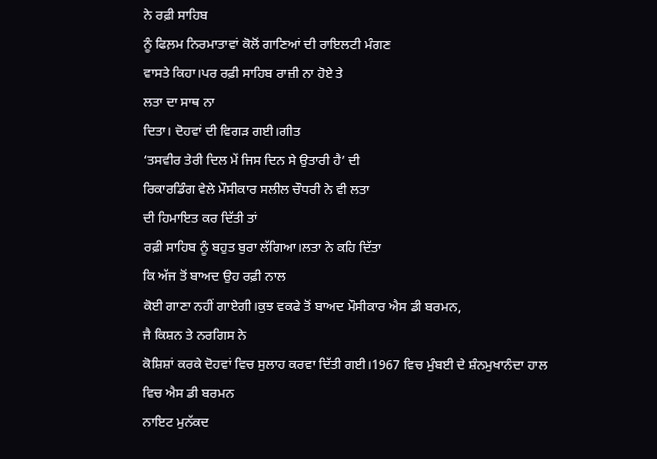ਨੇ ਰਫ਼ੀ ਸਾਹਿਬ
ਨੂੰ ਫਿਲ਼ਮ ਨਿਰਮਾਤਾਵਾਂ ਕੋਲੋਂ ਗਾਣਿਆਂ ਦੀ ਰਾਇਲਟੀ ਮੰਗਣ
ਵਾਸਤੇ ਕਿਹਾ।ਪਰ ਰਫ਼ੀ ਸਾਹਿਬ ਰਾਜ਼ੀ ਨਾ ਹੋਏ ਤੇ
ਲਤਾ ਦਾ ਸਾਥ ਨਾ
ਦਿਤਾ। ਦੋਹਵਾਂ ਦੀ ਵਿਗੜ ਗਈ।ਗੀਤ
‘ਤਸਵੀਰ ਤੇਰੀ ਦਿਲ ਮੇਂ ਜਿਸ ਦਿਨ ਸੇ ਉਤਾਰੀ ਹੈ’ ਦੀ
ਰਿਕਾਰਡਿੰਗ ਵੇਲੇ ਮੌਸੀਕਾਰ ਸਲੀਲ ਚੌਧਰੀ ਨੇ ਵੀ ਲਤਾ
ਦੀ ਹਿਮਾਇਤ ਕਰ ਦਿੱਤੀ ਤਾਂ
ਰਫ਼ੀ ਸਾਹਿਬ ਨੂੰ ਬਹੁਤ ਬੁਰਾ ਲੱਗਿਆ।ਲਤਾ ਨੇ ਕਹਿ ਦਿੱਤਾ
ਕਿ ਅੱਜ ਤੋਂ ਬਾਅਦ ਉਹ ਰਫ਼ੀ ਨਾਲ
ਕੋਈ ਗਾਣਾ ਨਹੀਂ ਗਾਏਗੀ।ਕੁਝ ਵਕਫੇ ਤੋਂ ਬਾਅਦ ਮੌਸੀਕਾਰ ਐਸ ਡੀ ਬਰਮਨ,
ਜੈ ਕਿਸ਼ਨ ਤੇ ਨਰਗਿਸ ਨੇ
ਕੋਸ਼ਿਸ਼ਾਂ ਕਰਕੇ ਦੋਹਵਾਂ ਵਿਚ ਸੁਲਾਹ ਕਰਵਾ ਦਿੱਤੀ ਗਈ।1967 ਵਿਚ ਮੁੰਬਈ ਦੇ ਸ਼ੰਨਮੁਖਾਨੰਦਾ ਹਾਲ
ਵਿਚ ਐਸ ਡੀ ਬਰਮਨ
ਨਾਇਟ ਮੁਨੱਕਦ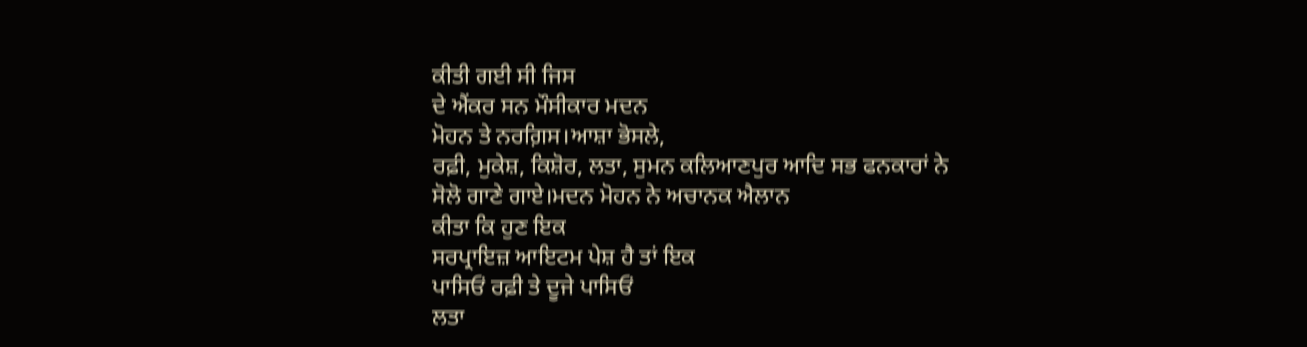ਕੀਤੀ ਗਈ ਸੀ ਜਿਸ
ਦੇ ਐਂਕਰ ਸਨ ਮੌਸੀਕਾਰ ਮਦਨ
ਮੋਹਨ ਤੇ ਨਰਗ਼ਿਸ।ਆਸ਼ਾ ਭੋਸਲੇ,
ਰਫ਼ੀ, ਮੁਕੇਸ਼, ਕਿਸ਼ੋਰ, ਲਤਾ, ਸੁਮਨ ਕਲਿਆਣਪੁਰ ਆਦਿ ਸਭ ਫਨਕਾਰਾਂ ਨੇ
ਸੋਲੋ ਗਾਣੇ ਗਾਏ।ਮਦਨ ਮੋਹਨ ਨੇ ਅਚਾਨਕ ਐਲਾਨ
ਕੀਤਾ ਕਿ ਹੁਣ ਇਕ
ਸਰਪ੍ਰਾਇਜ਼ ਆਇਟਮ ਪੇਸ਼ ਹੈ ਤਾਂ ਇਕ
ਪਾਸਿਓਂ ਰਫ਼ੀ ਤੇ ਦੂਜੇ ਪਾਸਿਓਂ
ਲਤਾ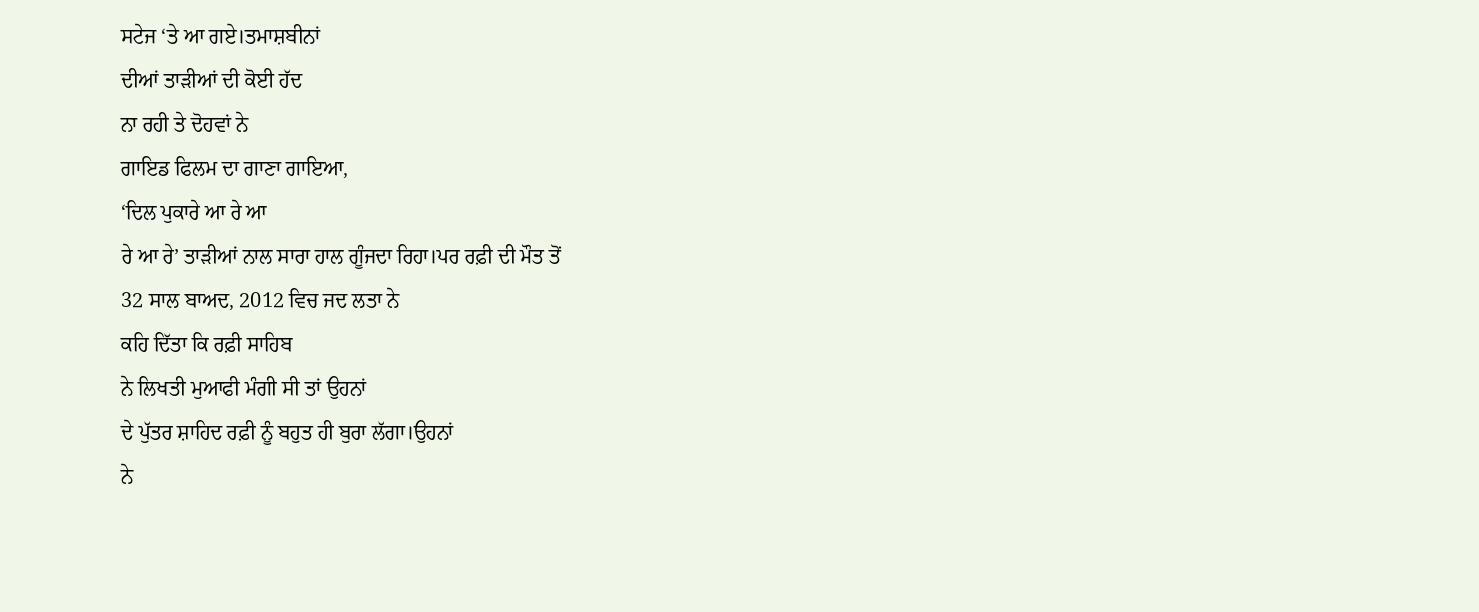ਸਟੇਜ ‘ਤੇ ਆ ਗਏ।ਤਮਾਸ਼ਬੀਨਾਂ
ਦੀਆਂ ਤਾੜੀਆਂ ਦੀ ਕੋਈ ਹੱਦ
ਨਾ ਰਹੀ ਤੇ ਦੋਹਵਾਂ ਨੇ
ਗਾਇਡ ਫਿਲਮ ਦਾ ਗਾਣਾ ਗਾਇਆ,
‘ਦਿਲ ਪੁਕਾਰੇ ਆ ਰੇ ਆ
ਰੇ ਆ ਰੇ’ ਤਾੜੀਆਂ ਨਾਲ ਸਾਰਾ ਹਾਲ ਗੂੰਜਦਾ ਰਿਹਾ।ਪਰ ਰਫ਼ੀ ਦੀ ਮੌਤ ਤੋਂ
32 ਸਾਲ ਬਾਅਦ, 2012 ਵਿਚ ਜਦ ਲਤਾ ਨੇ
ਕਹਿ ਦਿੱਤਾ ਕਿ ਰਫ਼ੀ ਸਾਹਿਬ
ਨੇ ਲਿਖਤੀ ਮੁਆਫੀ ਮੰਗੀ ਸੀ ਤਾਂ ਉਹਨਾਂ
ਦੇ ਪੁੱਤਰ ਸ਼ਾਹਿਦ ਰਫ਼ੀ ਨੂੰ ਬਹੁਤ ਹੀ ਬੁਰਾ ਲੱਗਾ।ਉਹਨਾਂ
ਨੇ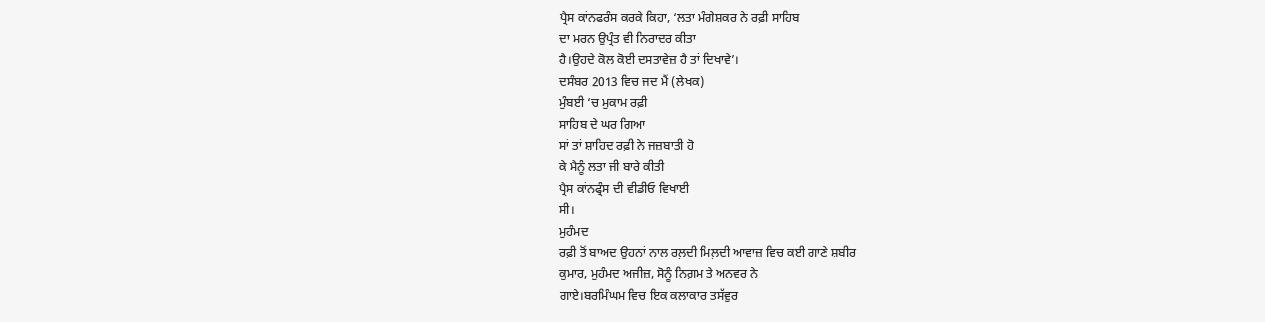ਪ੍ਰੈਸ ਕਾਂਨਫਰੰਸ ਕਰਕੇ ਕਿਹਾ, ‘ਲਤਾ ਮੰਗੇਸ਼ਕਰ ਨੇ ਰਫ਼ੀ ਸਾਹਿਬ
ਦਾ ਮਰਨ ਉਪ੍ਰੰਤ ਵੀ ਨਿਰਾਦਰ ਕੀਤਾ
ਹੈ।ਉਹਦੇ ਕੋਲ ਕੋਈ ਦਸਤਾਵੇਜ਼ ਹੈ ਤਾਂ ਦਿਖਾਵੇ’।
ਦਸੰਬਰ 2013 ਵਿਚ ਜਦ ਮੈਂ (ਲੇਖਕ)
ਮੁੰਬਈ ‘ਚ ਮੁਕਾਮ ਰਫ਼ੀ
ਸਾਹਿਬ ਦੇ ਘਰ ਗਿਆ
ਸਾਂ ਤਾਂ ਸ਼ਾਹਿਦ ਰਫ਼ੀ ਨੇ ਜਜ਼ਬਾਤੀ ਹੋ
ਕੇ ਮੈਨੂੰ ਲਤਾ ਜੀ ਬਾਰੇ ਕੀਤੀ
ਪ੍ਰੈਸ ਕਾਂਨਫ੍ਰੰਸ ਦੀ ਵੀਡੀਓ ਵਿਖਾਈ
ਸੀ।
ਮੁਹੰਮਦ
ਰਫ਼ੀ ਤੋਂ ਬਾਅਦ ਉਹਨਾਂ ਨਾਲ ਰਲ਼ਦੀ ਮਿਲ਼ਦੀ ਆਵਾਜ਼ ਵਿਚ ਕਈ ਗਾਣੇ ਸ਼ਬੀਰ
ਕੁਮਾਰ, ਮੁਹੰਮਦ ਅਜੀਜ਼, ਸੋਨੂੰ ਨਿਗ਼ਮ ਤੇ ਅਨਵਰ ਨੇ
ਗਾਏ।ਬਰਮਿੰਘਮ ਵਿਚ ਇਕ ਕਲਾਕਾਰ ਤਸੱਵੁਰ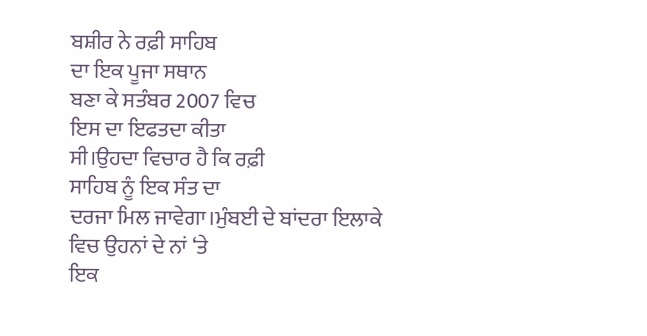ਬਸ਼ੀਰ ਨੇ ਰਫ਼ੀ ਸਾਹਿਬ
ਦਾ ਇਕ ਪੂਜਾ ਸਥਾਨ
ਬਣਾ ਕੇ ਸਤੰਬਰ 2007 ਵਿਚ
ਇਸ ਦਾ ਇਫਤਦਾ ਕੀਤਾ
ਸੀ।ਉਹਦਾ ਵਿਚਾਰ ਹੈ ਕਿ ਰਫ਼ੀ
ਸਾਹਿਬ ਨੂੰ ਇਕ ਸੰਤ ਦਾ
ਦਰਜਾ ਮਿਲ ਜਾਵੇਗਾ।ਮੁੰਬਈ ਦੇ ਬਾਂਦਰਾ ਇਲਾਕੇ
ਵਿਚ ਉਹਨਾਂ ਦੇ ਨਾਂ ‘ਤੇ
ਇਕ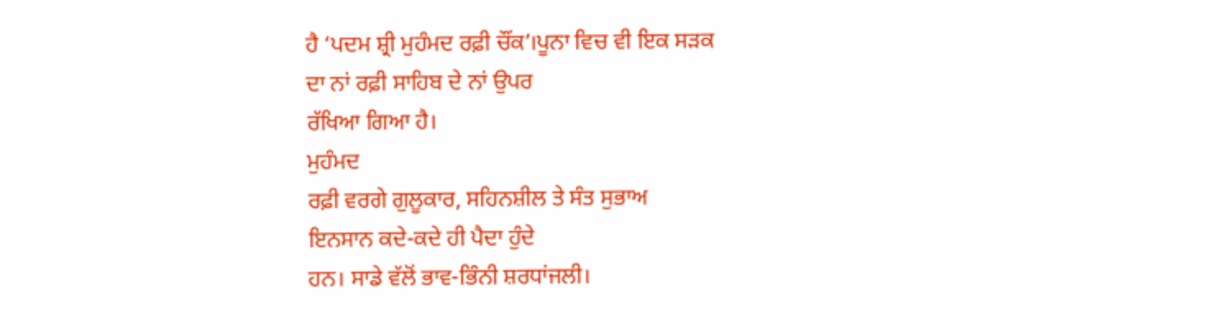ਹੈ ‘ਪਦਮ ਸ਼੍ਰੀ ਮੁਹੰਮਦ ਰਫ਼ੀ ਚੌਂਕ’।ਪੂਨਾ ਵਿਚ ਵੀ ਇਕ ਸੜਕ
ਦਾ ਨਾਂ ਰਫ਼ੀ ਸਾਹਿਬ ਦੇ ਨਾਂ ਉਪਰ
ਰੱਖਿਆ ਗਿਆ ਹੈ।
ਮੁਹੰਮਦ
ਰਫ਼ੀ ਵਰਗੇ ਗੁਲੂਕਾਰ, ਸਹਿਨਸ਼ੀਲ ਤੇ ਸੰਤ ਸੁਭਾਅ
ਇਨਸਾਨ ਕਦੇ-ਕਦੇ ਹੀ ਪੈਦਾ ਹੁੰਦੇ
ਹਨ। ਸਾਡੇ ਵੱਲੋਂ ਭਾਵ-ਭਿੰਨੀ ਸ਼ਰਧਾਂਜਲੀ।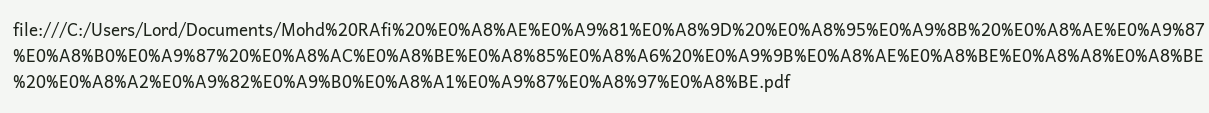file:///C:/Users/Lord/Documents/Mohd%20RAfi%20%E0%A8%AE%E0%A9%81%E0%A8%9D%20%E0%A8%95%E0%A9%8B%20%E0%A8%AE%E0%A9%87%E0%A8%B0%E0%A9%87%20%E0%A8%AC%E0%A8%BE%E0%A8%85%E0%A8%A6%20%E0%A9%9B%E0%A8%AE%E0%A8%BE%E0%A8%A8%E0%A8%BE%20%E0%A8%A2%E0%A9%82%E0%A9%B0%E0%A8%A1%E0%A9%87%E0%A8%97%E0%A8%BE.pdf